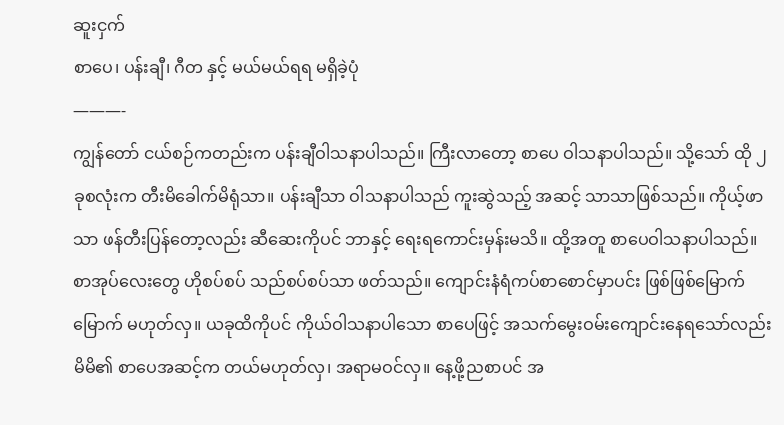ဆူးငှက်
စာပေ၊ ပန်းချီ၊ ဂီတ နှင့် မယ်မယ်ရရ မရှိခဲ့ပုံ
———-
ကျွန်တော် ငယ်စဉ်ကတည်းက ပန်းချီဝါသနာပါသည်။ ကြီးလာတော့ စာပေ ဝါသနာပါသည်။ သို့သော် ထို ၂ခုစလုံးက တီးမိခေါက်မိရုံသာ။ ပန်းချီသာ ဝါသနာပါသည် ကူးဆွဲသည့် အဆင့် သာသာဖြစ်သည်။ ကိုယ့်ဖာသာ ဖန်တီးပြန်တော့လည်း ဆီဆေးကိုပင် ဘာနှင့် ရေးရကောင်းမှန်းမသိ။ ထို့အတူ စာပေဝါသနာပါသည်။ စာအုပ်လေးတွေ ဟိုစပ်စပ် သည်စပ်စပ်သာ ဖတ်သည်။ ကျောင်းနံရံကပ်စာစောင်မှာပင်း ဖြစ်ဖြစ်မြောက်မြောက် မဟုတ်လှ။ ယခုထိကိုပင် ကိုယ်ဝါသနာပါသော စာပေဖြင့် အသက်မွေးဝမ်းကျောင်းနေရသော်လည်း မိမိ၏ စာပေအဆင့်က တယ်မဟုတ်လှ၊ အရာမဝင်လှ။ နေ့ဖို့ညစာပင် အ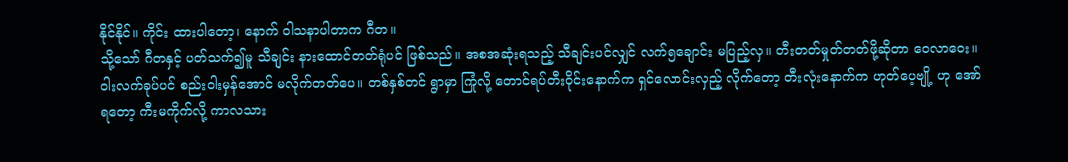နိုင်နိုင်။ ကိုင်း ထားပါတော့၊ နောက် ဝါသနာပါတာက ဂီတ။
သို့သော် ဂီတနှင့် ပတ်သက်၍မူ သီချင်း နားထောင်တတ်ရုံပင် ဖြစ်သည်။ အစအဆုံးရသည့် သီချင်းပင်လျှင် လက်၅ချောင်း မပြည့်လှ။ တီးတတ်မှုတ်တတ်ဖို့ဆိုတာ ဝေလာဝေး။ ဝါးလက်ခုပ်ပင် စည်းဝါးမှန်အောင် မလိုက်တတ်ပေ။ တစ်နှစ်တင် ရွာမှာ ကြုံလို့ တောင်ရပ်တီးဝိုင်းနောက်က ရှင်လောင်းလှည့် လိုက်တော့ တီးလုံးနောက်က ဟုတ်ပေ့ဗျို့ ဟု အော်ရတော့ ကီးမကိုက်လို့ ကာလသား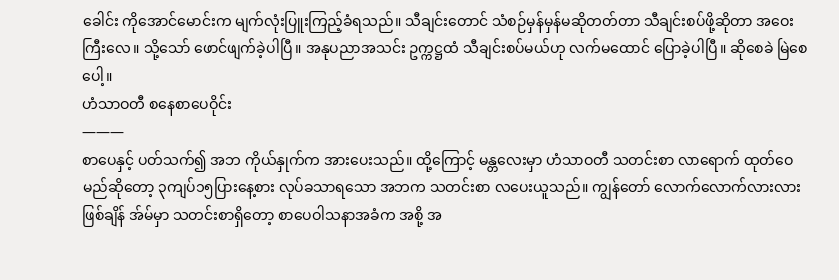ခေါင်း ကိုအောင်မောင်းက မျက်လုံးပြူးကြည့်ခံရသည်။ သီချင်းတောင် သံစဉ်မှန်မှန်မဆိုတတ်တာ သီချင်းစပ်ဖို့ဆိုတာ အဝေးကြီးလေ။ သို့သော် ဖောင်ဖျက်ခဲ့ပါပြီ။ အနုပညာအသင်း ဥက္ကဋ္ဌထံ သီချင်းစပ်မယ်ဟု လက်မထောင် ပြောခဲ့ပါပြီ။ ဆိုစေခဲ မြဲစေ ပေါ့။
ဟံသာဝတီ စနေစာပေဝိုင်း
———
စာပေနှင့် ပတ်သက်၍ အဘ ကိုယ်နှုက်က အားပေးသည်။ ထို့ကြောင့် မန္တလေးမှာ ဟံသာဝတီ သတင်းစာ လာရောက် ထုတ်ဝေမည်ဆိုတော့ ၃ကျပ်၁၅ပြားနေ့စား လုပ်ခသာရသော အဘက သတင်းစာ လပေးယူသည်။ ကျွန်တော် လောက်လောက်လားလားဖြစ်ချိန် အ်မ်မှာ သတင်းစာရှိတော့ စာပေဝါသနာအခံက အစို့ အ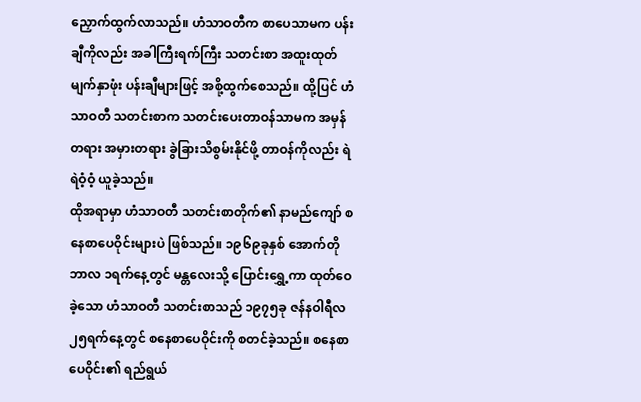ညှောက်ထွက်လာသည်။ ဟံသာဝတီက စာပေသာမက ပန်းချီကိုလည်း အခါကြီးရက်ကြီး သတင်းစာ အထူးထုတ် မျက်နှာဖုံး ပန်းချီများဖြင့် အစို့ထွက်စေသည်။ ထို့ပြင် ဟံသာဝတီ သတင်းစာက သတင်းပေးတာဝန်သာမက အမှန်တရား အမှားတရား ခွဲခြားသိစွမ်းနိုင်ဖို့ တာဝန်ကိုလည်း ရဲရဲဝံ့ဝံ့ ယူခဲ့သည်။
ထိုအရာမှာ ဟံသာဝတီ သတင်းစာတိုက်၏ နာမည်ကျော် စနေစာပေဝိုင်းများပဲ ဖြစ်သည်။ ၁၉၆၉ခုနှစ် အောက်တိုဘာလ ၁ရက်နေ့တွင် မန္တလေးသို့ ပြောင်းရွှေ့ကာ ထုတ်ဝေခဲ့သော ဟံသာဝတီ သတင်းစာသည် ၁၉၇၅ခု ဇန်နဝါရီလ၂၅ရက်နေ့တွင် စနေစာပေဝိုင်းကို စတင်ခဲ့သည်။ စနေစာပေဝိုင်း၏ ရည်ရွယ်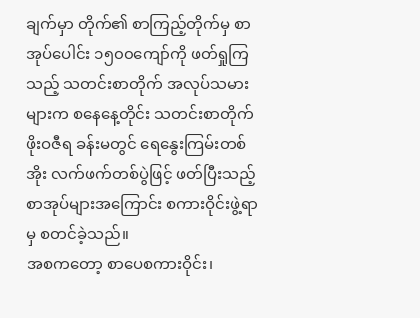ချက်မှာ တိုက်၏ စာကြည့်တိုက်မှ စာအုပ်ပေါင်း ၁၅၀၀ကျော်ကို ဖတ်ရှုကြသည့် သတင်းစာတိုက် အလုပ်သမားများက စနေနေ့တိုင်း သတင်းစာတိုက် ဖိုးဝဇီရ ခန်းမတွင် ရေနွေးကြမ်းတစ်အိုး လက်ဖက်တစ်ပွဲဖြင့် ဖတ်ပြီးသည့် စာအုပ်များအကြောင်း စကားဝိုင်းဖွဲ့ရာမှ စတင်ခဲ့သည်။
အစကတော့ စာပေစကားဝိုင်း၊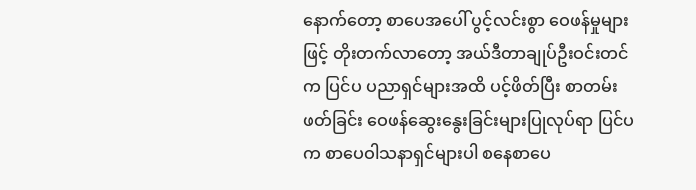နောက်တော့ စာပေအပေါ် ပွင့်လင်းစွာ ဝေဖန်မှုများဖြင့် တိုးတက်လာတော့ အယ်ဒီတာချုပ်ဦးဝင်းတင်က ပြင်ပ ပညာရှင်များအထိ ပင့်ဖိတ်ပြီး စာတမ်းဖတ်ခြင်း ဝေဖန်ဆွေးနွေးခြင်းများပြုလုပ်ရာ ပြင်ပက စာပေဝါသနာရှင်များပါ စနေစာပေ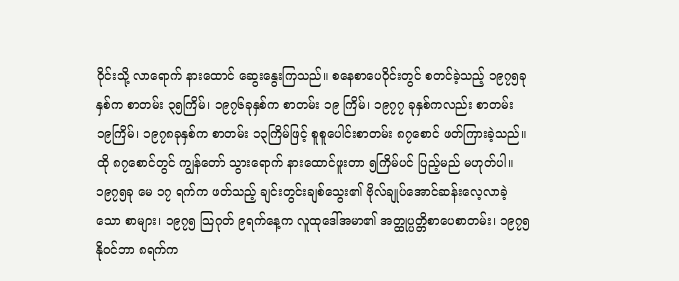ဝိုင်းသို့ လာရောက် နားထောင် ဆွေးနွေးကြသည်။ စနေစာပေဝိုင်းတွင် စတင်ခဲ့သည့် ၁၉၇၅ခုနှစ်က စာတမ်း ၃၅ကြိမ်၊ ၁၉၇၆ခုနှစ်က စာတမ်း ၁၉ ကြိမ်၊ ၁၉၇၇ ခုနှစ်ကလည်း စာတမ်း ၁၉ကြိမ်၊ ၁၉၇၈ခုနှစ်က စာတမ်း ၁၃ကြိမ်ဖြင့် စူစူပေါင်းစာတမ်း ၈၇စောင် ဖတ်ကြားခဲ့သည်။
ထို ၈၇စောင်တွင် ကျွန်တော် သွားရောက် နားထောင်ဖူးတာ ၅ကြိမ်ပင် ပြည့်မည် မဟုတ်ပါ။ ၁၉၇၅ခု မေ ၁၇ ရက်က ဖတ်သည့် ချင်းတွင်းချစ်သွေး၏ ဗိုလ်ချုပ်အောင်ဆန်းလေ့လာခဲ့သော စာများ၊ ၁၉၇၅ သြဂုတ် ၉ရက်နေ့က လူထုဒေါ်အမာ၏ အတ္ထုပ္ပတ္တိစာပေစာတမ်း၊ ၁၉၇၅ နိုဝင်ဘာ ၈ရက်က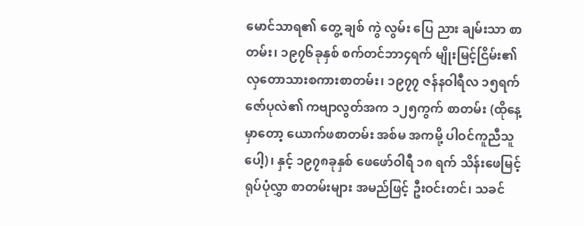မောင်သာရ၏ တွေ့ ချစ် ကွဲ လွမ်း ပြေ ညား ချမ်းသာ စာတမ်း၊ ၁၉၇၆ခုနှစ် စက်တင်ဘာ၄ရက် မျိုးမြင့်ငြိမ်း၏ လှတောသားစကားစာတမ်း၊ ၁၉၇၇ ဇန်နဝါရီလ ၁၅ရက် ဇော်ပုလဲ၏ ကဗျာလွတ်အက ၁၂၅ကွက် စာတမ်း (ထိုနေ့မှာတော့ ယောက်ဖစာတမ်း အစ်မ အကမို့ ပါဝင်ကူညီသူပေါ့)၊ နှင့် ၁၉၇၈ခုနှစ် ဖေဖော်ဝါရီ ၁၈ ရက် သိန်းဖေမြင့် ရုပ်ပုံလွှာ စာတမ်းများ အမည်ဖြင့် ဦးဝင်းတင်၊ သခင်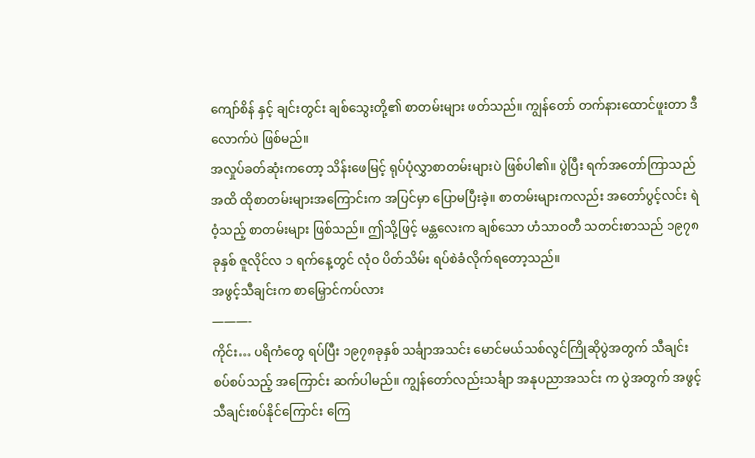ကျော်စိန် နှင့် ချင်းတွင်း ချစ်သွေးတို့၏ စာတမ်းများ ဖတ်သည်။ ကျွန်တော် တက်နားထောင်ဖူးတာ ဒီလောက်ပဲ ဖြစ်မည်။
အလှုပ်ခတ်ဆုံးကတော့ သိန်းဖေမြင့် ရုပ်ပုံလွှာစာတမ်းများပဲ ဖြစ်ပါ၏။ ပွဲပြီး ရက်အတော်ကြာသည်အထိ ထိုစာတမ်းများအကြောင်းက အပြင်မှာ ပြောမပြီးခဲ့။ စာတမ်းများကလည်း အတော်ပွင့်လင်း ရဲဝံ့သည့် စာတမ်းများ ဖြစ်သည်။ ဤသို့ဖြင့် မန္တလေးက ချစ်သော ဟံသာဝတီ သတင်းစာသည် ၁၉၇၈ခုနှစ် ဇူလိုင်လ ၁ ရက်နေ့တွင် လုံဝ ပိတ်သိမ်း ရပ်စဲခံလိုက်ရတော့သည်။
အဖွင့်သီချင်းက စာမြှောင်ကပ်လား
———-
ကိုင်း… ပရိကံတွေ ရပ်ပြီး ၁၉၇၈ခုနှစ် သင်္ချာအသင်း မောင်မယ်သစ်လွင်ကြိုဆိုပွဲအတွက် သီချင်းစပ်စပ်သည့် အကြောင်း ဆက်ပါမည်။ ကျွန်တော်လည်းသင်္ချာ အနုပညာအသင်း က ပွဲအတွက် အဖွင့်သီချင်းစပ်နိုင်ကြောင်း ကြေ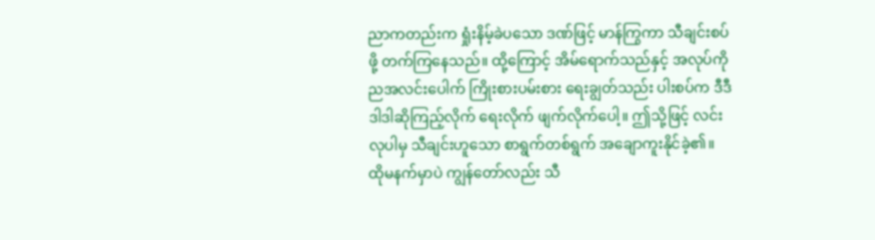ညာကတည်းက ရှုံးနိမ့်ခဲပသော ဒဏ်ဖြင့် မာန်ကြွကာ သီချင်းစပ်ဖို့ တက်ကြနေသည်။ ထို့ကြောင့် အိမ်ရောက်သည်နှင့် အလုပ်ကို ညအလင်းပေါက် ကြိုးစားပမ်းစား ရေးချွတ်သည်း ပါးစပ်က ဒီဒီဒါဒါဆိုကြည့်လိုက် ရေးလိုက် ဖျက်လိုက်ပေါ့။ ဤသို့ဖြင့် လင်းလုပါမှ သီချင်းဟူသော စာရွက်တစ်ရွက် အချောကူးနိုင်ခဲ့၏။
ထိုမနက်မှာပဲ ကျွန်တော်လည်း သီ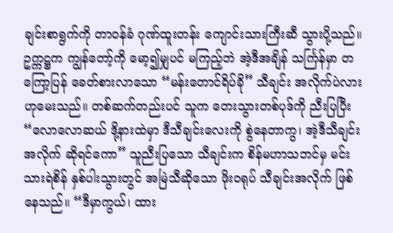ချင်းစာရွက်ကို တာဝန်ခံ ဂုဏ်ထူးတန်း ကျောင်းသားကြီးဆီ သွားပို့သည်။ ဥက္ကဋ္ဌက ကျွန်တော့်ကို မော့၍မျှပင် မကြည့်ဘဲ အဲ့ဒီအချိန် သင်္ကြန်မှာ တကြော့ပြန် ခေတ်စားလာသော “မန်းတောင်ရိပ်ခို” သီချင်း အလိုက်ပဲလားဟုမေးသည်။ တစ်ဆက်တည်းပင် သူက တေးသွားတစ်ပုဒ်ကို ညီးပြပြီး “လောလောဆယ် ဒို့နားထဲမှာ ဒီသီချင်းလေးကို စွဲနေတာကွ၊ အဲ့ဒီသီချင်း အလိုက် ဆိုရင်ကော” သူညီးပြသော သီချင်းက စိန်မဟာသဘင်မှ မင်းသားရဲစိန် နှစ်ပါးသွားတွင် အမြဲသီဆိုသော ဖိုးဝရုပ် သီချင်းအလိုက် ဖြစ်နေသည်။ “ဒီမှာကွယ်၊ ထား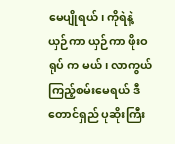မေပျိုရယ်၊ ကိုရဲနဲ့ ယှဉ်ကာ ယှဉ်ကာ ဖိုးဝရုပ် က မယ်၊ လာကွယ် ကြည့်စမ်းမေရယ် ဒီတောင်ရှည် ပုဆိုးကြီး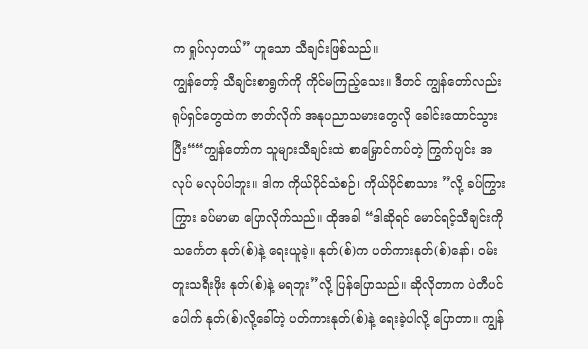က ရှုပ်လှတယ်” ဟူသော သီချင်းဖြစ်သည်။
ကျွန်တော့် သီချင်းစာရွက်ကို ကိုင်မကြည့်သေး။ ဒီတင် ကျွန်တော်လည်း ရုပ်ရှင်တွေထဲက ဇာတ်လိုက် အနုပညာသမားတွေလို ခေါင်းထောင်သွားပြီး““ကျွန်တော်က သူများသီချင်းထဲ စာမြှောင်ကပ်တဲ့ ကြွက်ပျင်း အလုပ် မလုပ်ပါဘူး။ ဒါက ကိုယ်ပိုင်သံစဉ်၊ ကိုယ်ပိုင်စာသား ”လို့ ခပ်ကြွားကြွား ခပ်မာမာ ပြောလိုက်သည်။ ထိုအခါ “ဒါဆိုရင် မောင်ရင့်သီချင်းကို သင်္ကေတ နုတ်(စ်)နဲ့ ရေးယူခဲ့။ နုတ်(စ်)က ပတ်ကားနုတ်(စ်)နော်၊ ဝမ်းတူးသရီးဖိုး နုတ်(စ်)နဲ့ မရဘူး”လို့ ပြန်ပြောသည်။ ဆိုလိုတာက ပဲတီပင်ပေါက် နုတ်(စ်)လို့ခေါ်တဲ့ ပတ်ကားနုတ်(စ်)နဲ့ ရေးခဲ့ပါလို့ ပြောတာ။ ကျွန်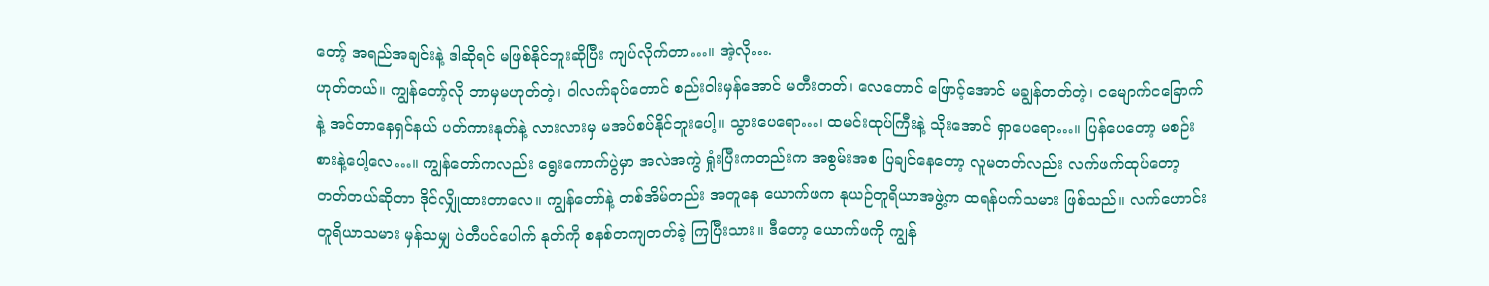တော့် အရည်အချင်းနဲ့ ဒါဆိုရင် မဖြစ်နိုင်ဘူးဆိုပြီး ကျပ်လိုက်တာ…။ အဲ့လို….
ဟုတ်တယ်။ ကျွန်တော့်လို ဘာမှမဟုတ်တဲ့၊ ဝါလက်ခုပ်တောင် စည်းဝါးမှန်အောင် မတီးတတ်၊ လေတောင် ဖြောင့်အောင် မချွန်တတ်တဲ့၊ ငမျောက်ငခြောက်နဲ့ အင်တာနေရှင်နယ် ပတ်ကားနုတ်နဲ့ လားလားမှ မအပ်စပ်နိုင်ဘူးပေါ့။ သွားပေရော…၊ ထမင်းထုပ်ကြီးနဲ့ သိုးအောင် ရှာပေရော…။ ပြန်ပေတော့ မစဉ်းစားနဲ့ပေါ့လေ…။ ကျွန်တော်ကလည်း ရွေးကောက်ပွဲမှာ အလဲအကွဲ ရှုံးပြီးကတည်းက အစွမ်းအစ ပြချင်နေတော့ လူမတတ်လည်း လက်ဖက်ထုပ်တော့ တတ်တယ်ဆိုတာ ဒိုင်လျှိုထားတာလေ။ ကျွန်တော်နဲ့ တစ်အိမ်တည်း အတူနေ ယောက်ဖက နုယဉ်တူရိယာအဖွဲ့က ထရန်ပက်သမား ဖြစ်သည်။ လက်ဟောင်း တူရိယာသမား မှန်သမျှ ပဲတီပင်ပေါက် နုတ်ကို စနစ်တကျတတ်ခဲ့ ကြပြီးသား။ ဒီတော့ ယောက်ဖကို ကျွန်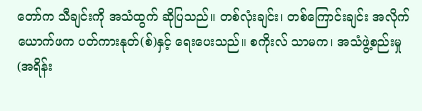တော်က သီချင်းကို အသံထွက် ဆိုပြသည်။ တစ်လုံးချင်း၊ တစ်ကြောင်းချင်း အလိုက် ယောက်ဖက ပတ်ကားနုတ်(စ်)နှင့် ရေးပေးသည်။ စကိုးလ် သာမက၊ အသံဖွဲ့စည်းမှု (အရိန်း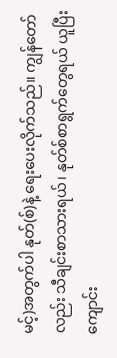မင့်)အတွက်ပါ နုတ်(စ်)နဲ့ ရေးပေးလိုက်သည်။ ကျွန်တော်လည်း သီချင်းစာသားရယ်၊ နုတ်စ်စာရွက်တွေရယ် ယူပြီး ကျောင်း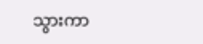သွားကာ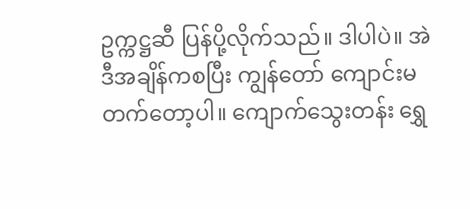ဥက္ကဋ္ဌဆီ ပြန်ပို့လိုက်သည်။ ဒါပါပဲ။ အဲဒီအချိန်ကစပြီး ကျွန်တော် ကျောင်းမတက်တော့ပါ။ ကျောက်သွေးတန်း ရွှေ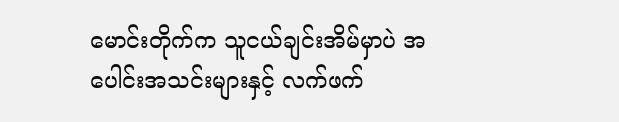မောင်းတိုက်က သူငယ်ချင်းအိမ်မှာပဲ အပေါင်းအသင်းများနှင့် လက်ဖက်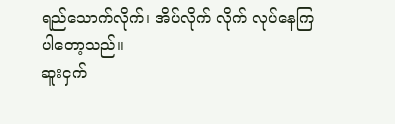ရည်သောက်လိုက်၊ အိပ်လိုက် လိုက် လုပ်နေကြပါတော့သည်။
ဆူးငှက်